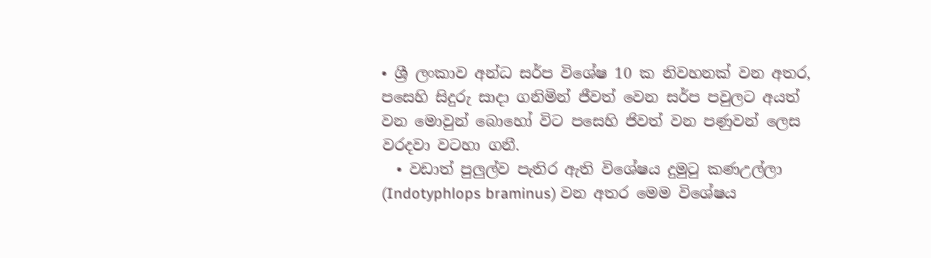• ශ්‍රී ලංකාව අන්ධ සර්ප විශේෂ 10 ක නිවහනක් වන අතර, පසෙහි සිදුරු සාදා ගනිමින් ජීවත් වෙන සර්ප පවුලට අයත් වන මොවුන් බොහෝ විට පසෙහි ජිවත් වන පණුවන් ලෙස වරදවා වටහා ගනී.
  • වඩාත් පුලුල්ව පැතිර ඇති විශේෂය දුමුටු කණඋල්ලා (Indotyphlops braminus) වන අතර මෙම විශේෂය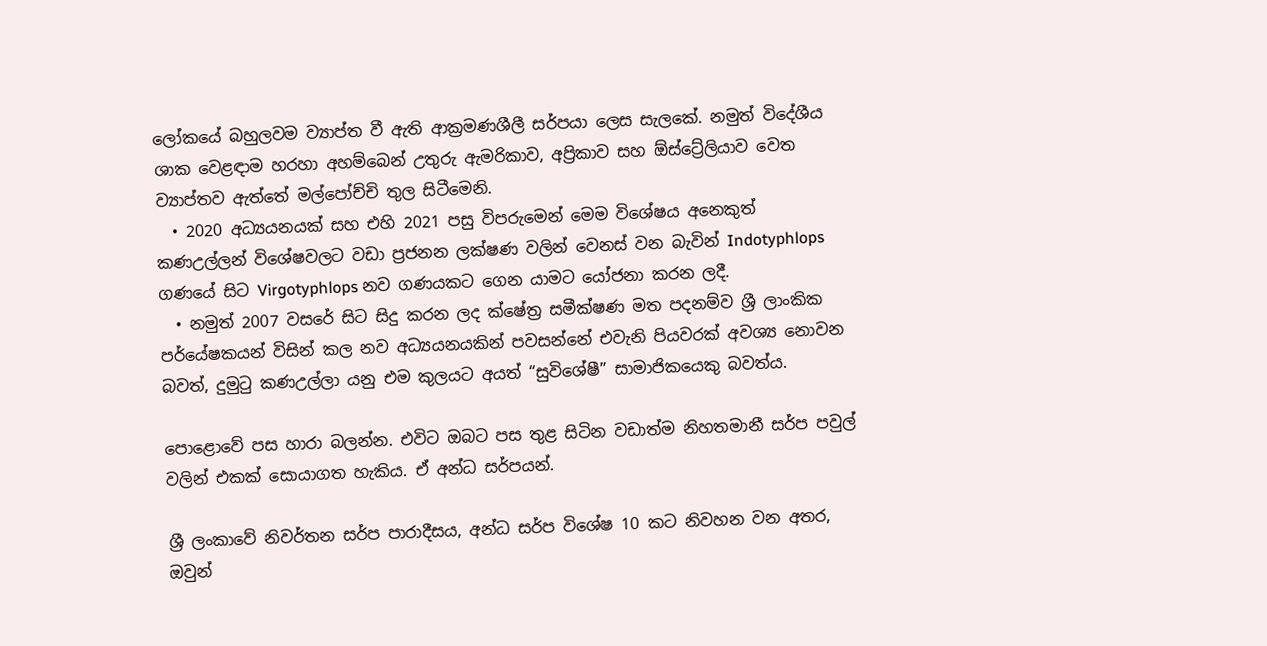ලෝකයේ බහුලවම ව්‍යාප්ත වී ඇති ආක්‍රමණශීලී සර්පයා ලෙස සැලකේ. නමුත් විදේශීය ශාක වෙළඳාම හරහා අහම්බෙන් උතුරු ඇමරිකාව, අප්‍රිකාව සහ ඕස්ට්‍රේලියාව වෙත ව්‍යාප්තව ඇත්තේ මල්පෝච්චි තුල සිටීමෙනි.
  • 2020 අධ්‍යයනයක් සහ එහි 2021 පසු විපරුමෙන් මෙම විශේෂය අනෙකුත් කණඋල්ලන් විශේෂවලට වඩා ප්‍රජනන ලක්ෂණ වලින් වෙනස් වන බැවින් Indotyphlops ගණයේ සිට Virgotyphlops නව ගණයකට ගෙන යාමට යෝජනා කරන ලදී.
  • නමුත් 2007 වසරේ සිට සිදු කරන ලද ක්ෂේත්‍ර සමීක්ෂණ මත පදනම්ව ශ්‍රී ලාංකික පර්යේෂකයන් විසින් කල නව අධ්‍යයනයකින් පවසන්නේ එවැනි පියවරක් අවශ්‍ය නොවන බවත්, දුමුටු කණඋල්ලා යනු එම කුලයට අයත් “සුවිශේෂී” සාමාජිකයෙකු බවත්ය.

පොළොවේ පස හාරා බලන්න. එවිට ඔබට පස තුළ සිටින වඩාත්ම නිහතමානී සර්ප පවුල් වලින් එකක් සොයාගත හැකිය. ඒ අන්ධ සර්පයන්.

ශ්‍රී ලංකාවේ නිවර්තන සර්ප පාරාදීසය, අන්ධ සර්ප විශේෂ 10 කට නිවහන වන අතර, ඔවුන්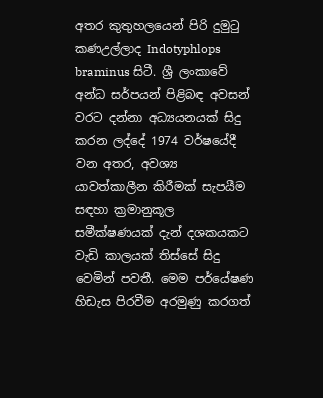අතර කුතුහලයෙන් පිරි දුමුටු කණඋල්ලාද Indotyphlops braminus සිටී. ශ්‍රී ලංකාවේ අන්ධ සර්පයන් පිළිබඳ අවසන් වරට දන්නා අධ්‍යයනයක් සිදු කරන ලද්දේ 1974 වර්ෂයේදී වන අතර, අවශ්‍ය යාවත්කාලීන කිරීමක් සැපයීම සඳහා ක්‍රමානුකූල සමීක්ෂණයක් දැන් දශකයකට වැඩි කාලයක් තිස්සේ සිදු වෙමින් පවතී. මෙම පර්යේෂණ හිඩැස පිරවීම අරමුණු කරගත්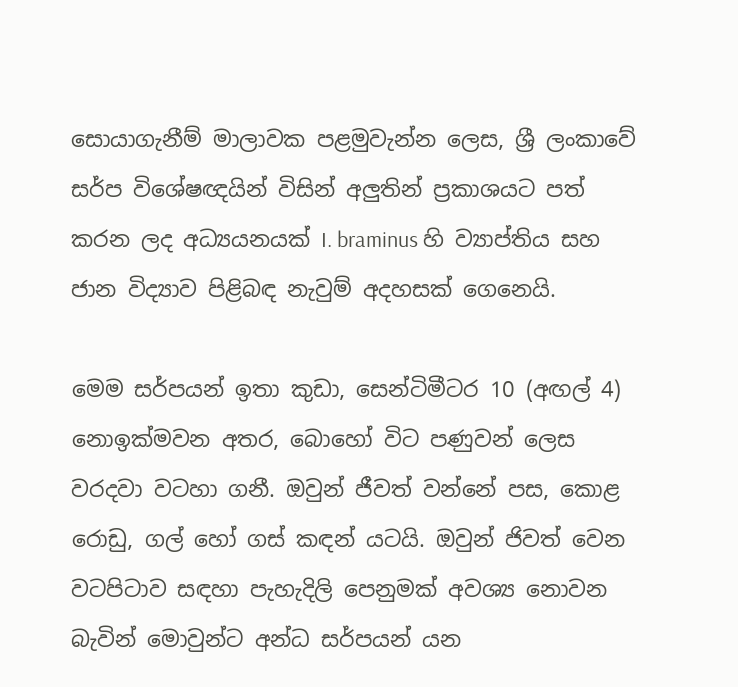සොයාගැනීම් මාලාවක පළමුවැන්න ලෙස, ශ්‍රී ලංකාවේ සර්ප විශේෂඥයින් විසින් අලුතින් ප්‍රකාශයට පත් කරන ලද අධ්‍යයනයක් I. braminus හි ව්‍යාප්තිය සහ ජාන විද්‍යාව පිළිබඳ නැවුම් අදහසක් ගෙනෙයි.

මෙම සර්පයන් ඉතා කුඩා, සෙන්ටිමීටර 10 (අඟල් 4) නොඉක්මවන අතර, බොහෝ විට පණුවන් ලෙස වරදවා වටහා ගනී. ඔවුන් ජීවත් වන්නේ පස, කොළ රොඩු, ගල් හෝ ගස් කඳන් යටයි. ඔවුන් ජිවත් වෙන වටපිටාව සඳහා පැහැදිලි පෙනුමක් අවශ්‍ය නොවන බැවින් මොවුන්ට අන්ධ සර්පයන් යන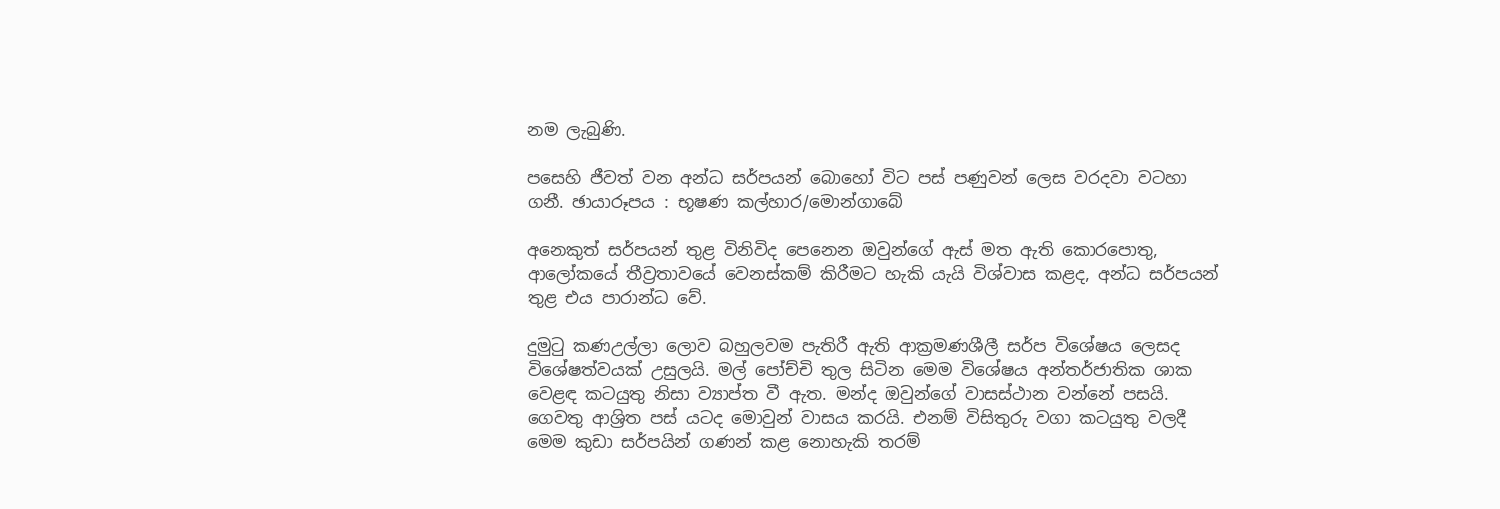නම ලැබුණි.

පසෙහි ජීවත් වන අන්ධ සර්පයන් බොහෝ විට පස් පණුවන් ලෙස වරදවා වටහා ගනී. ඡායාරූපය : භූෂණ කල්හාර/මොන්ගාබේ

අනෙකුත් සර්පයන් තුළ විනිවිද පෙනෙන ඔවුන්ගේ ඇස් මත ඇති කොරපොතු, ආලෝකයේ තීව්‍රතාවයේ වෙනස්කම් කිරීමට හැකි යැයි විශ්වාස කළද, අන්ධ සර්පයන් තුළ එය පාරාන්ධ වේ.

දුමුටු කණඋල්ලා ලොව බහුලවම පැතිරී ඇති ආක්‍රමණශීලී සර්ප විශේෂය ලෙසද විශේෂත්වයක් උසුලයි. මල් පෝච්චි තුල සිටින මෙම විශේෂය අන්තර්ජාතික ශාක වෙළඳ කටයුතු නිසා ව්‍යාප්ත වී ඇත. මන්ද ඔවුන්ගේ වාසස්ථාන වන්නේ පසයි. ගෙවතු ආශ්‍රිත පස් යටද මොවුන් වාසය කරයි. එනම් විසිතුරු වගා කටයුතු වලදී මෙම කුඩා සර්පයින් ගණන් කළ නොහැකි තරම්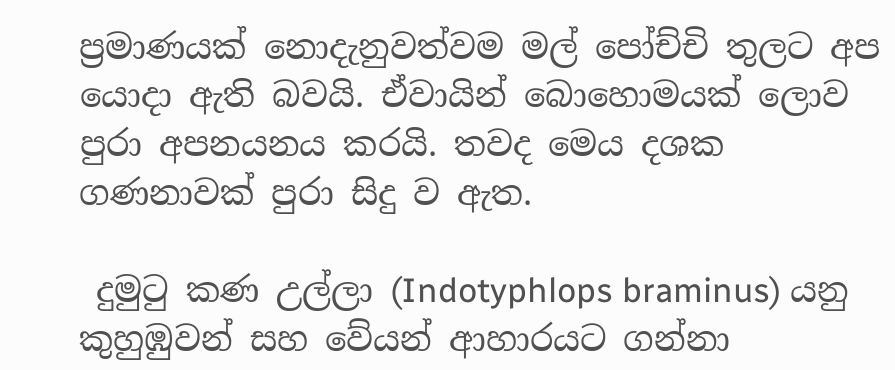ප්‍රමාණයක් නොදැනුවත්වම මල් පෝච්චි තුලට අප යොදා ඇති බවයි. ඒවායින් බොහොමයක් ලොව පුරා අපනයනය කරයි. තවද මෙය දශක ගණනාවක් පුරා සිදු ව ඇත.

 දුමුටු කණ උල්ලා (Indotyphlops braminus) යනු කුහුඹුවන් සහ වේයන් ආහාරයට ගන්නා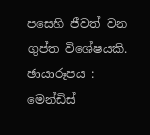පසෙහි ජීවත් වන ගුප්ත විශේෂයකි. ඡායාරූපය : මෙන්ඩිස්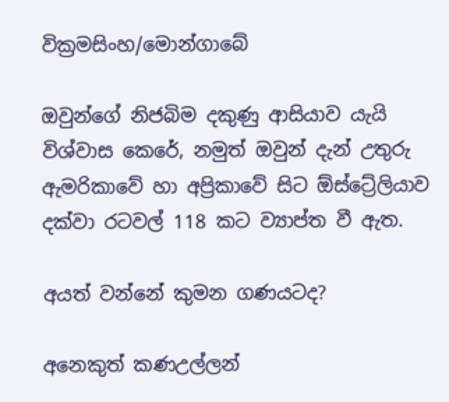වික්‍රමසිංහ/මොන්ගාබේ

ඔවුන්ගේ නිජබිම දකුණු ආසියාව යැයි විශ්වාස කෙරේ, නමුත් ඔවුන් දැන් උතුරු ඇමරිකාවේ හා අප්‍රිකාවේ සිට ඕස්ට්‍රේලියාව දක්වා රටවල් 118 කට ව්‍යාප්ත වී ඇත.

අයත් වන්නේ කුමන ගණයටද?

අනෙකුත් කණඋල්ලන්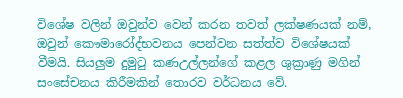විශේෂ වලින් ඔවුන්ව වෙන් කරන තවත් ලක්ෂණයක් නම්, ඔවුන් කෞමාරෝද්භවනය පෙන්වන සත්ත්ව විශේෂයක් වීමයි. සියලුම දුමුටු කණඋල්ලන්ගේ කළල ශුක්‍රාණු මගින් සංසේචනය කිරීමකින් තොරව වර්ධනය වේ.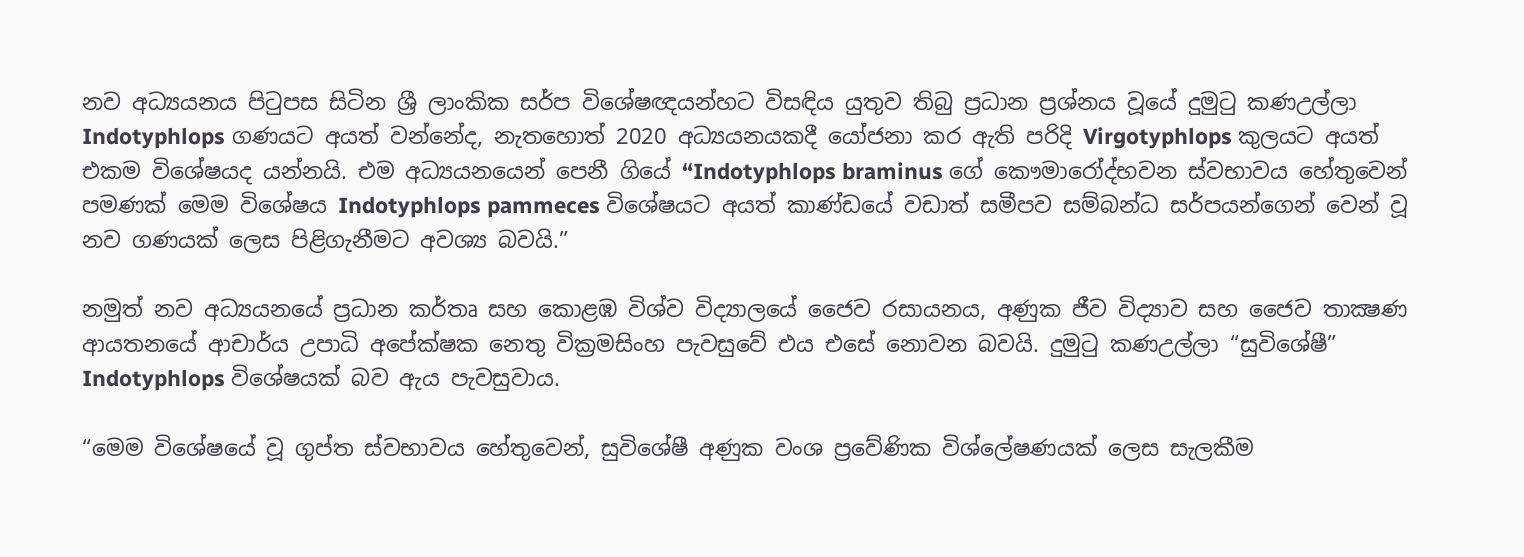නව අධ්‍යයනය පිටුපස සිටින ශ්‍රී ලාංකික සර්ප විශේෂඥයන්හට විසඳිය යුතුව තිබු ප්‍රධාන ප්‍රශ්නය වූයේ දුමුටු කණඋල්ලා Indotyphlops ගණයට අයත් වන්නේද, නැතහොත් 2020 අධ්‍යයනයකදී යෝජනා කර ඇති පරිදි Virgotyphlops කුලයට අයත් එකම විශේෂයද යන්නයි. එම අධ්‍යයනයෙන් පෙනී ගියේ “Indotyphlops braminus ගේ කෞමාරෝද්භවන ස්වභාවය හේතුවෙන් පමණක් මෙම විශේෂය Indotyphlops pammeces විශේෂයට අයත් කාණ්ඩයේ වඩාත් සමීපව සම්බන්ධ සර්පයන්ගෙන් වෙන් වූ නව ගණයක් ලෙස පිළිගැනීමට අවශ්‍ය බවයි.”

නමුත් නව අධ්‍යයනයේ ප්‍රධාන කර්තෘ සහ කොළඹ විශ්ව විද්‍යාලයේ ජෛව රසායනය, අණුක ජීව විද්‍යාව සහ ජෛව තාක්‍ෂණ ආයතනයේ ආචාර්ය උපාධි අපේක්ෂක නෙතු වික්‍රමසිංහ පැවසුවේ එය එසේ නොවන බවයි. දුමුටු කණඋල්ලා “සුවිශේෂී” Indotyphlops විශේෂයක් බව ඇය පැවසුවාය.

“මෙම විශේෂයේ වූ ගුප්ත ස්වභාවය හේතුවෙන්, සුවිශේෂී අණුක වංශ ප්‍රවේණික විශ්ලේෂණයක් ලෙස සැලකීම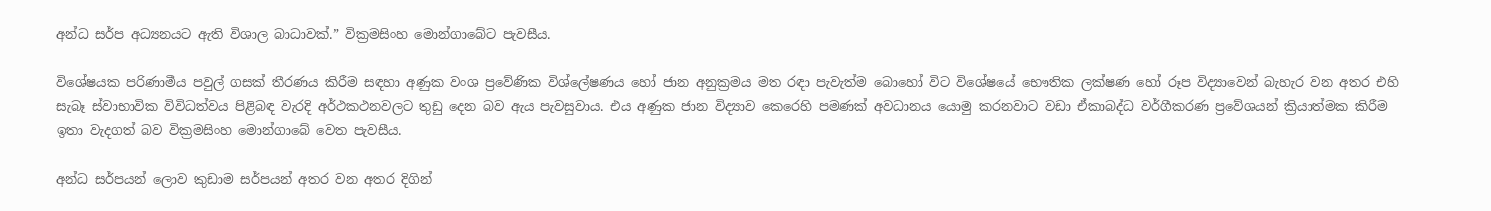අන්ධ සර්ප අධ්‍යනයට ඇති විශාල බාධාවක්.” වික්‍රමසිංහ මොන්ගාබේට පැවසීය.

විශේෂයක පරිණාමීය පවුල් ගසක් තීරණය කිරීම සඳහා අණුක වංශ ප්‍රවේණික විශ්ලේෂණය හෝ ජාන අනුක්‍රමය මත රඳා පැවැත්ම බොහෝ විට විශේෂයේ භෞතික ලක්ෂණ හෝ රූප විද්‍යාවෙන් බැහැර වන අතර එහි සැබෑ ස්වාභාවික විවිධත්වය පිළිබඳ වැරදි අර්ථකථනවලට තුඩු දෙන බව ඇය පැවසුවාය. එය අණුක ජාන විද්‍යාව කෙරෙහි පමණක් අවධානය යොමු කරනවාට වඩා ඒකාබද්ධ වර්ගීකරණ ප්‍රවේශයන් ක්‍රියාත්මක කිරීම ඉතා වැදගත් බව වික්‍රමසිංහ මොන්ගාබේ වෙත පැවසීය.

අන්ධ සර්පයන් ලොව කුඩාම සර්පයන් අතර වන අතර දිගින්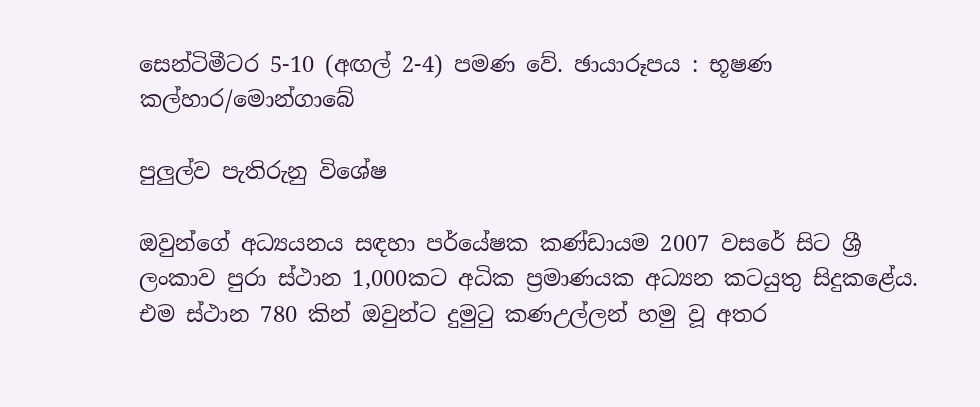සෙන්ටිමීටර 5-10 (අඟල් 2-4) පමණ වේ. ඡායාරූපය : භූෂණ කල්හාර/මොන්ගාබේ

පුලුල්ව පැතිරුනු විශේෂ

ඔවුන්ගේ අධ්‍යයනය සඳහා පර්යේෂක කණ්ඩායම 2007 වසරේ සිට ශ්‍රී ලංකාව පුරා ස්ථාන 1,000කට අධික ප්‍රමාණයක අධ්‍යන කටයුතු සිදුකළේය. එම ස්ථාන 780 කින් ඔවුන්ට දුමුටු කණඋල්ලන් හමු වූ අතර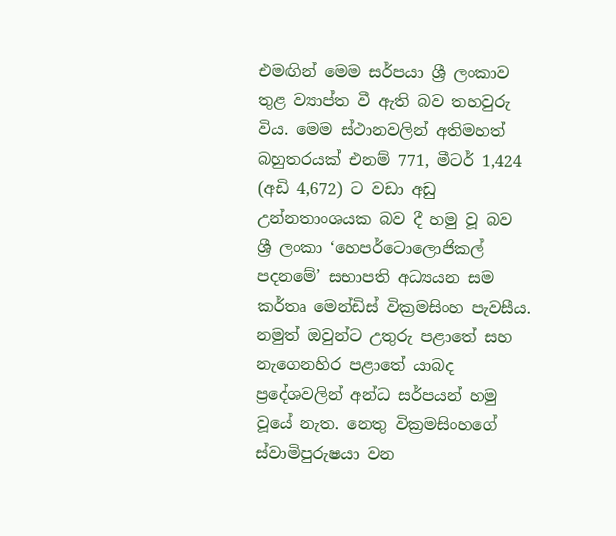එමඟින් මෙම සර්පයා ශ්‍රී ලංකාව තුළ ව්‍යාප්ත වී ඇති බව තහවුරු විය. මෙම ස්ථානවලින් අතිමහත් බහුතරයක් එනම් 771, මීටර් 1,424 (අඩි 4,672) ට වඩා අඩු උන්නතාංශයක බව දී හමු වූ බව ශ්‍රී ලංකා ‘හෙපර්ටොලොජිකල් පදනමේ’ සභාපති අධ්‍යයන සම කර්තෘ මෙන්ඩිස් වික්‍රමසිංහ පැවසීය. නමුත් ඔවුන්ට උතුරු පළාතේ සහ නැගෙනහිර පළාතේ යාබද ප්‍රදේශවලින් අන්ධ සර්පයන් හමු වූයේ නැත. නෙතු වික්‍රමසිංහගේ ස්වාමිපුරුෂයා වන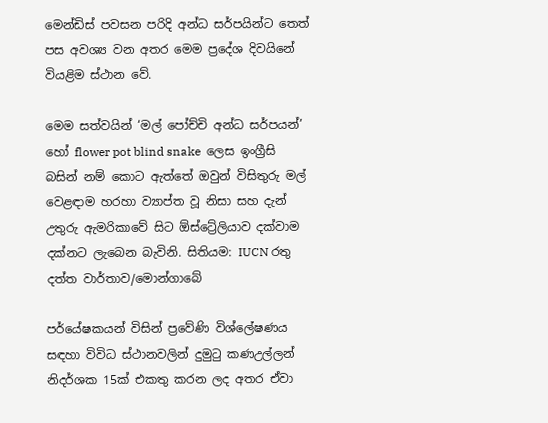මෙන්ඩිස් පවසන පරිදි අන්ධ සර්පයින්ට තෙත් පස අවශ්‍ය වන අතර මෙම ප්‍රදේශ දිවයිනේ වියළිම ස්ථාන වේ.

මෙම සත්වයින් ‘මල් පෝච්චි අන්ධ සර්පයන්’ හෝ flower pot blind snake  ලෙස ඉංග්‍රීසි බසින් නම් කොට ඇත්තේ ඔවුන් විසිතුරු මල් වෙළඳාම හරහා ව්‍යාප්ත වූ නිසා සහ දැන් උතුරු ඇමරිකාවේ සිට ඕස්ට්‍රේලියාව දක්වාම දක්නට ලැබෙන බැවිනි. සිතියම: IUCN රතු දත්ත වාර්තාව/මොන්ගාබේ

පර්යේෂකයන් විසින් ප්‍රවේණි විශ්ලේෂණය සඳහා විවිධ ස්ථානවලින් දුමුටු කණඋල්ලන් නිදර්ශක 15ක් එකතු කරන ලද අතර ඒවා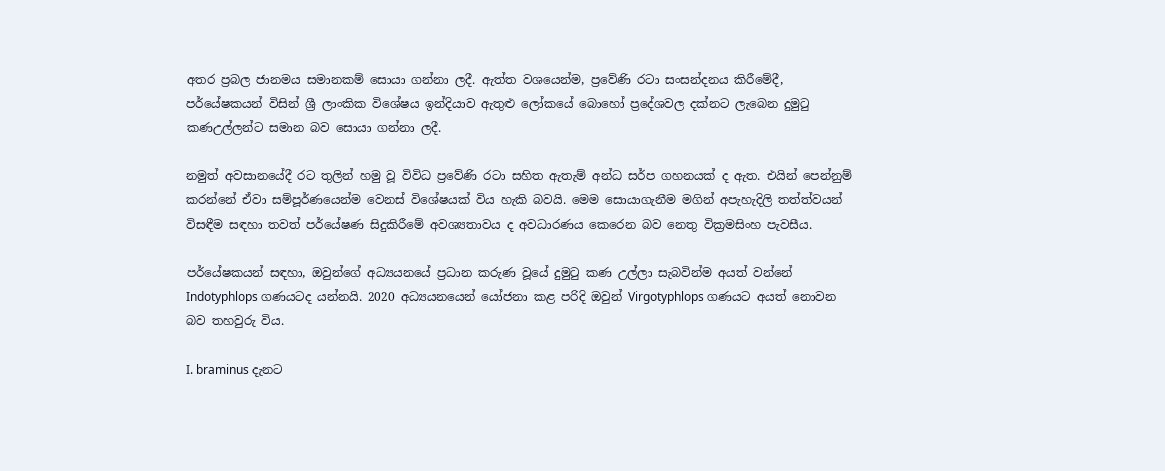අතර ප්‍රබල ජානමය සමානකම් සොයා ගන්නා ලදී. ඇත්ත වශයෙන්ම, ප්‍රවේණි රටා සංසන්දනය කිරීමේදී, පර්යේෂකයන් විසින් ශ්‍රී ලාංකික විශේෂය ඉන්දියාව ඇතුළු ලෝකයේ බොහෝ ප්‍රදේශවල දක්නට ලැබෙන දුමුටු කණඋල්ලන්ට සමාන බව සොයා ගන්නා ලදී.

නමුත් අවසානයේදී රට තුලින් හමු වූ විවිධ ප්‍රවේණි රටා සහිත ඇතැම් අන්ධ සර්ප ගහනයක් ද ඇත. එයින් පෙන්නුම් කරන්නේ ඒවා සම්පූර්ණයෙන්ම වෙනස් විශේෂයක් විය හැකි බවයි. මෙම සොයාගැනීම මගින් අපැහැදිලි තත්ත්වයන් විසඳීම සඳහා තවත් පර්යේෂණ සිදුකිරීමේ අවශ්‍යතාවය ද අවධාරණය කෙරෙන බව නෙතු වික්‍රමසිංහ පැවසීය.

පර්යේෂකයන් සඳහා, ඔවුන්ගේ අධ්‍යයනයේ ප්‍රධාන කරුණ වූයේ දුමුටු කණ උල්ලා සැබවින්ම අයත් වන්නේ Indotyphlops ගණයටද යන්නයි. 2020 අධ්‍යයනයෙන් යෝජනා කළ පරිදි ඔවුන් Virgotyphlops ගණයට අයත් නොවන බව තහවුරු විය.

I. braminus දැනට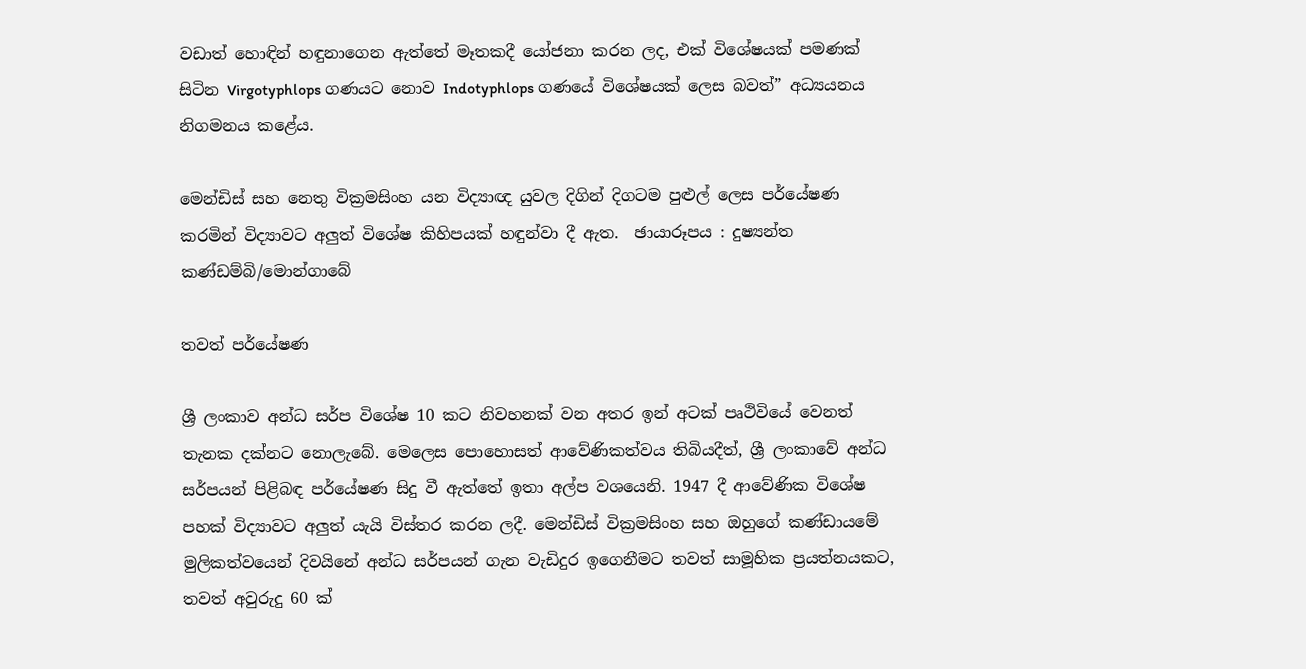වඩාත් හොඳින් හඳුනාගෙන ඇත්තේ මෑතකදී යෝජනා කරන ලද, එක් විශේෂයක් පමණක් සිටින Virgotyphlops ගණයට නොව Indotyphlops ගණයේ විශේෂයක් ලෙස බවත්” අධ්‍යයනය නිගමනය කළේය.

මෙන්ඩිස් සහ නෙතු වික්‍රමසිංහ යන විද්‍යාඥ යුවල දිගින් දිගටම පුළුල් ලෙස පර්යේෂණ කරමින් විද්‍යාවට අලුත් විශේෂ කිහිපයක් හඳුන්වා දී ඇත.  ඡායාරූපය : දුෂ්‍යන්ත කණ්ඩම්බි/මොන්ගාබේ

තවත් පර්යේෂණ

ශ්‍රී ලංකාව අන්ධ සර්ප විශේෂ 10 කට නිවහනක් වන අතර ඉන් අටක් පෘථිවියේ වෙනත් තැනක දක්නට නොලැබේ. මෙලෙස පොහොසත් ආවේණිකත්වය තිබියදීත්, ශ්‍රී ලංකාවේ අන්ධ සර්පයන් පිළිබඳ පර්යේෂණ සිදු වී ඇත්තේ ඉතා අල්ප වශයෙනි. 1947 දී ආවේණික විශේෂ පහක් විද්‍යාවට අලුත් යැයි විස්තර කරන ලදී. මෙන්ඩිස් වික්‍රමසිංහ සහ ඔහුගේ කණ්ඩායමේ මුලිකත්වයෙන් දිවයිනේ අන්ධ සර්පයන් ගැන වැඩිදුර ඉගෙනීමට තවත් සාමූහික ප්‍රයත්නයකට, තවත් අවුරුදු 60 ක්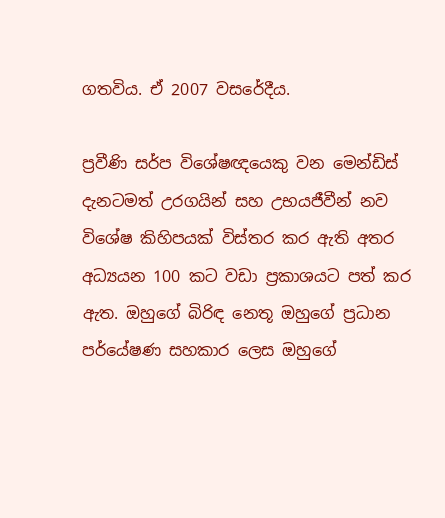ගතවිය. ඒ 2007 වසරේදීය.

ප්‍රවීණි සර්ප විශේෂඥයෙකු වන මෙන්ඩිස් දැනටමත් උරගයින් සහ උභයජීවීන් නව විශේෂ කිහිපයක් විස්තර කර ඇති අතර අධ්‍යයන 100 කට වඩා ප්‍රකාශයට පත් කර ඇත. ඔහුගේ බිරිඳ නෙතූ ඔහුගේ ප්‍රධාන පර්යේෂණ සහකාර ලෙස ඔහුගේ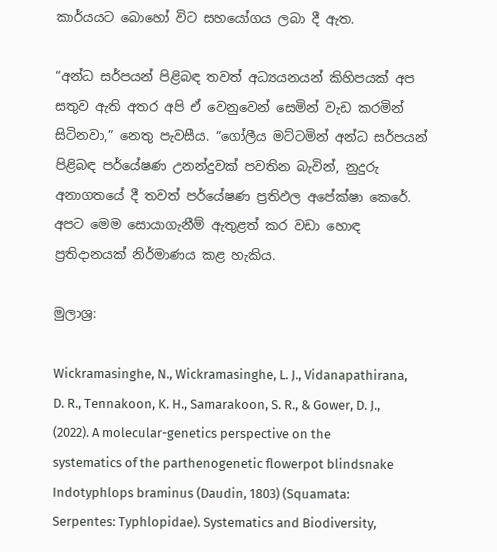කාර්යයට බොහෝ විට සහයෝගය ලබා දී ඇත.

“අන්ධ සර්පයන් පිළිබඳ තවත් අධ්‍යයනයන් කිහිපයක් අප සතුව ඇති අතර අපි ඒ වෙනුවෙන් සෙමින් වැඩ කරමින් සිටිනවා,” නෙතු පැවසීය. “ගෝලීය මට්ටමින් අන්ධ සර්පයන් පිළිබඳ පර්යේෂණ උනන්දුවක් පවතින බැවින්, නුදුරු අනාගතයේ දී තවත් පර්යේෂණ ප්‍රතිඵල අපේක්ෂා කෙරේ. අපට මෙම සොයාගැනීම් ඇතුළත් කර වඩා හොඳ ප්‍රතිදානයක් නිර්මාණය කළ හැකිය.

මුලාශ්‍ර:

Wickramasinghe, N., Wickramasinghe, L. J., Vidanapathirana, D. R., Tennakoon, K. H., Samarakoon, S. R., & Gower, D. J., (2022). A molecular-genetics perspective on the systematics of the parthenogenetic flowerpot blindsnake Indotyphlops braminus (Daudin, 1803) (Squamata: Serpentes: Typhlopidae). Systematics and Biodiversity,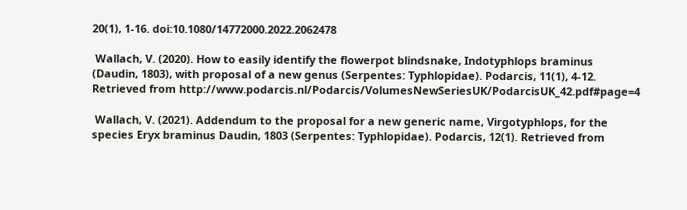20(1), 1-16. doi:10.1080/14772000.2022.2062478

 Wallach, V. (2020). How to easily identify the flowerpot blindsnake, Indotyphlops braminus (Daudin, 1803), with proposal of a new genus (Serpentes: Typhlopidae). Podarcis, 11(1), 4-12. Retrieved from http://www.podarcis.nl/Podarcis/VolumesNewSeriesUK/PodarcisUK_42.pdf#page=4

 Wallach, V. (2021). Addendum to the proposal for a new generic name, Virgotyphlops, for the species Eryx braminus Daudin, 1803 (Serpentes: Typhlopidae). Podarcis, 12(1). Retrieved from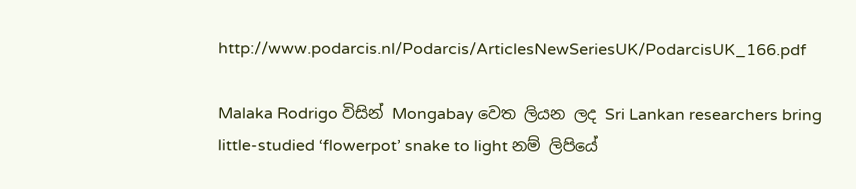http://www.podarcis.nl/Podarcis/ArticlesNewSeriesUK/PodarcisUK_166.pdf

Malaka Rodrigo විසින් Mongabay වෙත ලියන ලද Sri Lankan researchers bring little-studied ‘flowerpot’ snake to light නම් ලිපියේ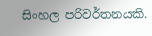සිංහල පරිවර්තනයකි.